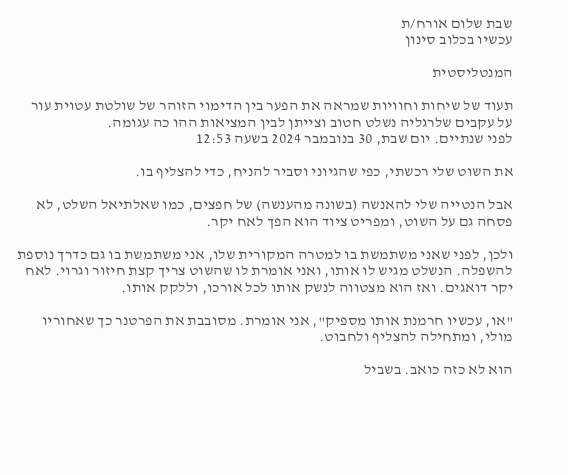שבת שלום אורח/ת
עכשיו בכלוב סינון

המנטליסטית

תעוד של שיחות וחוויות שמראה את הפער בין הדימוי הזוהר של שולטת עטוית עור על עקבים שלרגליה נשלט חטוב וצייתן לבין המציאות ההו כה עגומה.
לפני שנתיים. יום שבת, 30 בנובמבר 2024 בשעה 12:53

את השוט שלי רכשתי, כפי שהגיוני וסביר להניח, כדי להצליף בו.

אבל הנטייה שלי להאנשה (בשונה מהענשה) של חפצים, כמו שאלתיאל השלט, לא פסחה גם על השוט, ומפריט ציוד הוא הפך לאח יקר.

ולכן, לפני שאני משתמשת בו למטרה המקורית שלו, אני משתמשת בו גם כדרך נוספת להשפלה. הנשלט מגיש לו אותו, ואני אומרת לו שהשוט צריך קצת חיזור וגרוי. לאח יקר דואגים. ואז הוא מצטווה לנשק אותו לכל אורכו, וללקק אותו.

"או, עכשיו חרמנת אותו מספיק", אני אומרת. מסובבת את הפרטנר כך שאחוריו מולי, ומתחילה להצליף ולחבוט.

הוא לא כזה כואב. בשביל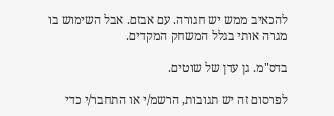להכאיב ממש יש חגורה. עם אבזם. אבל השימוש בו מגרה אותי בגלל המשחק המקדים.

בדס"מ. גן עדן של שוטים.

לפרסום זה יש תגובות, הרשמ/י או התחבר/י כדי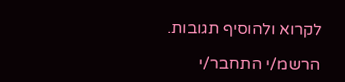לקרוא ולהוסיף תגובות.

הרשמ/י התחבר/י